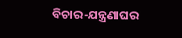ବିଚାର-ଯନ୍ତ୍ରଣାଘର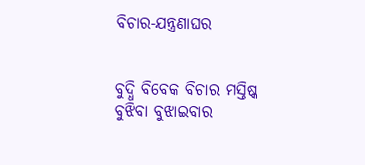ବିଚାର-ଯନ୍ତ୍ରଣାଘର


ବୁଦ୍ଧି ବିବେକ ବିଚାର ମସ୍ତିଷ୍କ
ବୁଝିବା ବୁଝାଇବାର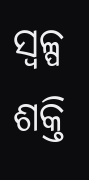ସ୍ୱଳ୍ପ ଶକ୍ତି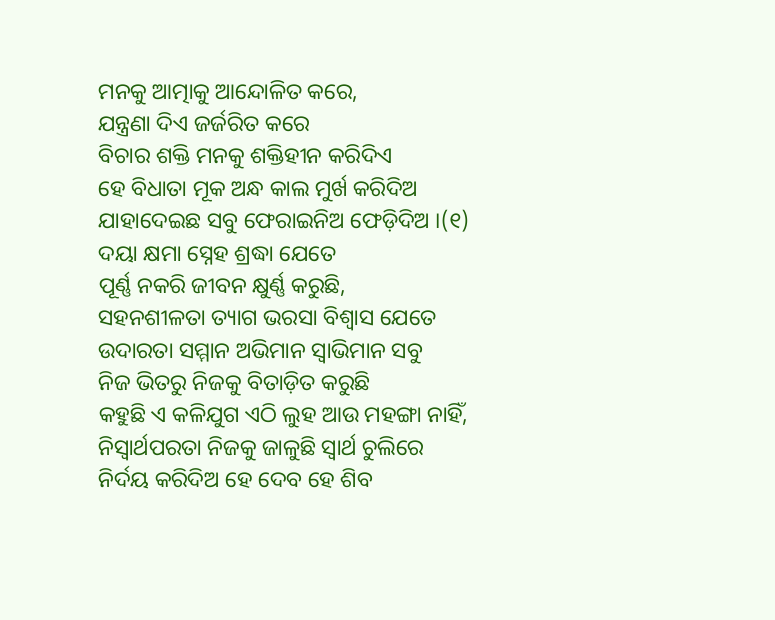ମନକୁ ଆତ୍ମାକୁ ଆନ୍ଦୋଳିତ କରେ,
ଯନ୍ତ୍ରଣା ଦିଏ ଜର୍ଜରିତ କରେ
ବିଚାର ଶକ୍ତି ମନକୁ ଶକ୍ତିହୀନ କରିଦିଏ
ହେ ବିଧାତା ମୂକ ଅନ୍ଧ କାଲ ମୁର୍ଖ କରିଦିଅ
ଯାହାଦେଇଛ ସବୁ ଫେରାଇନିଅ ଫେଡ଼ିଦିଅ ।(୧)
ଦୟା କ୍ଷମା ସ୍ନେହ ଶ୍ରଦ୍ଧା ଯେତେ
ପୂର୍ଣ୍ଣ ନକରି ଜୀବନ କ୍ଷୁର୍ଣ୍ଣ କରୁଛି,
ସହନଶୀଳତା ତ୍ୟାଗ ଭରସା ବିଶ୍ୱାସ ଯେତେ
ଉଦାରତା ସମ୍ମାନ ଅଭିମାନ ସ୍ୱାଭିମାନ ସବୁ
ନିଜ ଭିତରୁ ନିଜକୁ ବିତାଡ଼ିତ କରୁଛି
କହୁଛି ଏ କଳିଯୁଗ ଏଠି ଲୁହ ଆଉ ମହଙ୍ଗା ନାହିଁ,
ନିସ୍ୱାର୍ଥପରତା ନିଜକୁ ଜାଳୁଛି ସ୍ୱାର୍ଥ ଚୁଲିରେ
ନିର୍ଦୟ କରିଦିଅ ହେ ଦେବ ହେ ଶିବ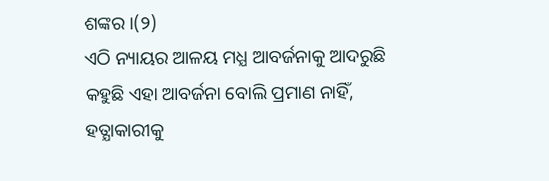ଶଙ୍କର ।(୨)
ଏଠି ନ୍ୟାୟର ଆଳୟ ମଧ୍ଯ ଆବର୍ଜନାକୁ ଆଦରୁଛି
କହୁଛି ଏହା ଆବର୍ଜନା ବୋଲି ପ୍ରମାଣ ନାହିଁ,
ହତ୍ଯାକାରୀକୁ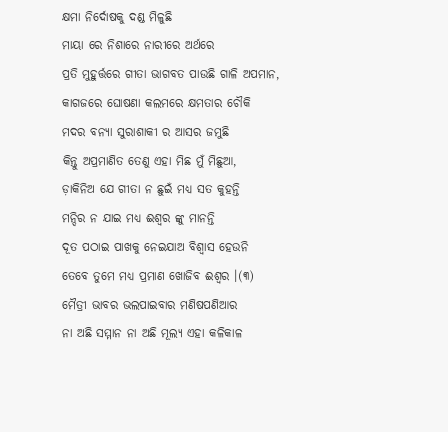କ୍ଷମା ନିର୍ଦୋଷକୁ ଦଣ୍ଡ ମିଳୁଛି
ମାୟା ରେ ନିଶାରେ ନାରୀରେ ଅର୍ଥରେ
ପ୍ରତି ମୁହୁର୍ତ୍ତରେ ଗୀତା ଭାଗବତ ପାଉଛି ଗାଳି ଅପମାନ,
କାଗଜରେ ଘୋଷଣା କଲମରେ କ୍ଷମତାର ଚୌକି
ମଦର ବନ୍ୟା ସୁରାଶାକୀ ର ଆସର ଜମୁଛି
କିନ୍ତୁ ଅପ୍ରମାଣିତ ତେଣୁ ଏହା ମିଛ ମୁଁ ମିଛୁଆ,
ଡ଼ାକିନିଅ ଯେ ଗୀତା ନ ଛୁଇଁ ମଧ୍ଯ ସତ କୁହନ୍ତି
ମନ୍ଦିର ନ ଯାଇ ମଧ୍ଯ ଈଶ୍ବର ଙ୍କୁ ମାନନ୍ତି
ଦୂତ ପଠାଇ ପାଖକୁ ନେଇଯାଅ ବିଶ୍ବାସ ହେଉନି
ତେବେ ତୁମେ ମଧ୍ଯ ପ୍ରମାଣ ଖୋଜିବ ଈଶ୍ବର ।(୩)
ମୈତ୍ରୀ ଭାବର ଭଲପାଇବାର ମଣିଷପଣିଆର
ନା ଅଛି ସମ୍ମାନ ନା ଅଛି ମୂଲ୍ଯ ଏହା କଳିକାଳ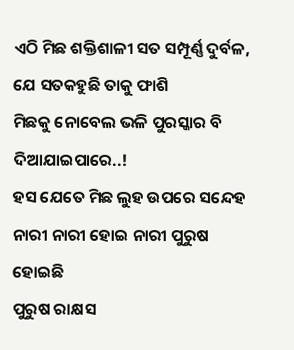ଏଠି ମିଛ ଶକ୍ତିଶାଳୀ ସତ ସମ୍ପୂର୍ଣ୍ଣ ଦୁର୍ବଳ,
ଯେ ସତକହୁଛି ତାକୁ ଫାଶି
ମିଛକୁ ନୋବେଲ ଭଳି ପୁରସ୍କାର ବି ଦିଆଯାଇପାରେ..!
ହସ ଯେତେ ମିଛ ଲୁହ ଉପରେ ସନ୍ଦେହ
ନାରୀ ନାରୀ ହୋଇ ନାରୀ ପୁରୁଷ ହୋଇଛି
ପୁରୁଷ ରାକ୍ଷସ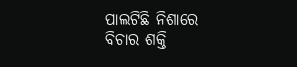ପାଲଟିଛି ନିଶାରେ
ବିଚାର ଶକ୍ତି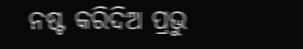ନଷ୍ଟ କରିଦିଅ ପ୍ରଭୁ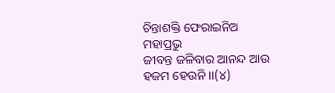ଚିନ୍ତାଶକ୍ତି ଫେରାଇନିଅ ମହାପ୍ରଭୁ
ଜୀବନ୍ତ ଜଳିବାର ଆନନ୍ଦ ଆଉ ହଜମ ହେଉନି ।।(୪)